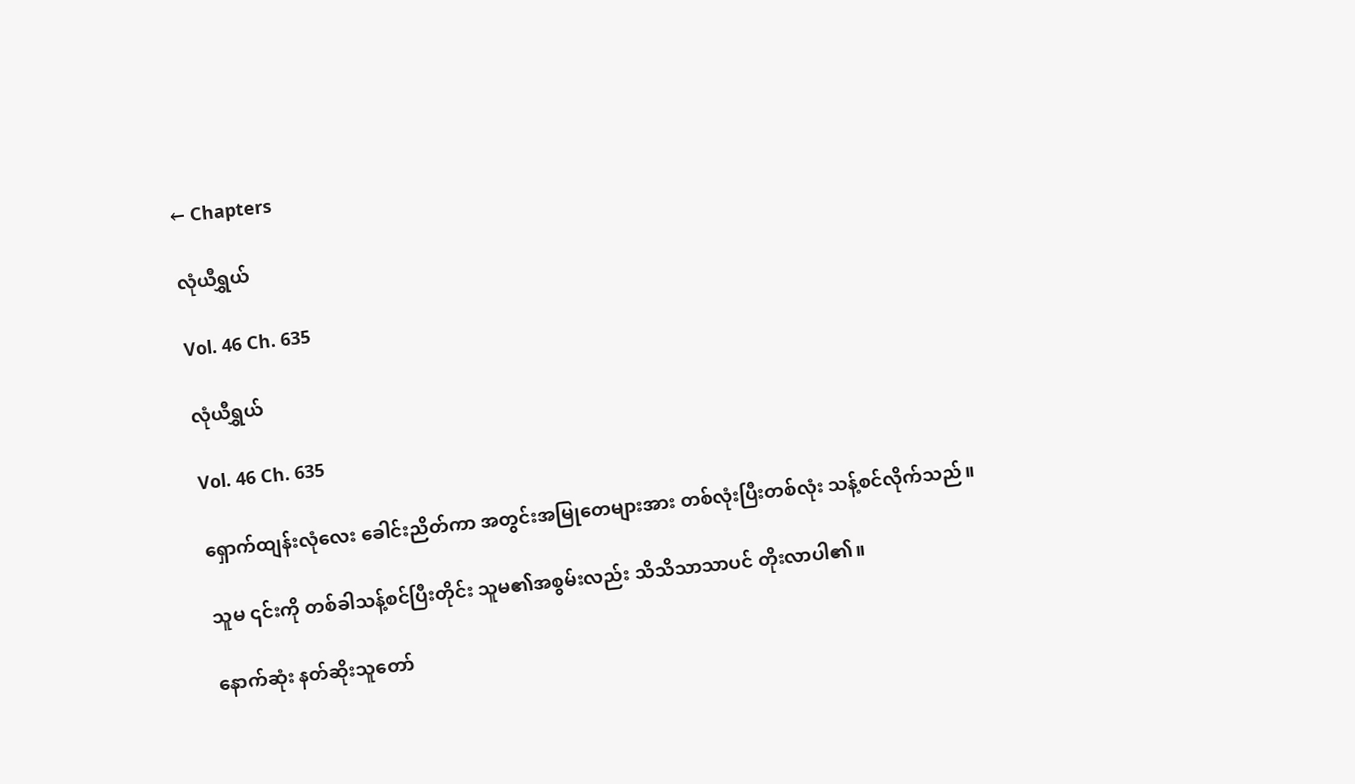← Chapters

လုံယီရွှယ်

Vol. 46 Ch. 635

လုံယီရွှယ်

Vol. 46 Ch. 635

ရှောက်ထျန်းလုံလေး ခေါင်းညိတ်ကာ အတွင်းအမြုတေများအား တစ်လုံးပြီးတစ်လုံး သန့်စင်လိုက်သည်။

သူမ ၎င်းကို တစ်ခါသန့်စင်ပြီးတိုင်း သူမ၏အစွမ်းလည်း သိသိသာသာပင် တိုးလာပါ၏။

နောက်ဆုံး နတ်ဆိုးသူတော်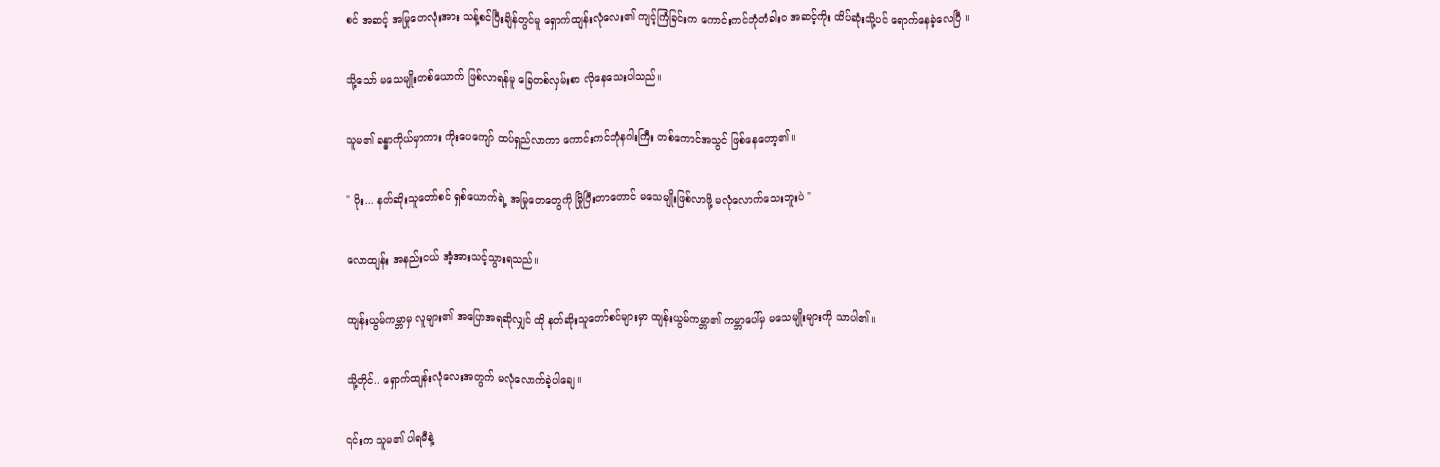စင် အဆင့် အမြုတေလုံးအား သန့်စင်ပြီးချိန်တွင်မူ ရှောက်ထျန်းလုံလေး၏ ကျင့်ကြံခြင်းက ကောင်းကင်ဘုံတံခါးဝ အဆင့်ကိုး ထိပ်ဆုံးသို့ပင် ရောက်နေခဲ့လေပြီ ။

သို့သော် မသေမျိုးတစ်ယောက် ဖြစ်လာရန်မူ ခြေတစ်လှမ်းစာ လိုနေသေးပါသည်။

သူမ၏ ခန္ဓာကိုယ်မှာကား ကိုးပေကျော် ထပ်ရှည်လာကာ ကောင်းကင်ဘုံနဂါးကြီး တစ်ကောင်အသွင် ဖြစ်နေတော့၏။

" ဝိုး... နတ်ဆိုးသူတော်စင် ရှစ်ယောက်ရဲ့ အမြုတေတွေကို မြိုပြီးတာတောင် မသေမျိုးဖြစ်လာဖို့ မလုံလောက်သေးဘူးပဲ "

လောထျန်း အနည်းငယ် အံ့အားသင့်သွားရသည်။

ထျန်းယွမ်ကမ္ဘာမှ လူများ၏ အပြောအရဆိုလျှင် ထို နတ်ဆိုးသူတော်စင်များမှာ ထျန်းယွမ်ကမ္ဘာ၏ ကမ္ဘာပေါ်မှ မသေမျိုးများကို သာပါ၏။

သို့တိုင်.. ရှောက်ထျန်းလုံလေးအတွက် မလုံလောက်ခဲ့ပါချေ။

၎င်းက သူမ၏ ပါရမီနဲ့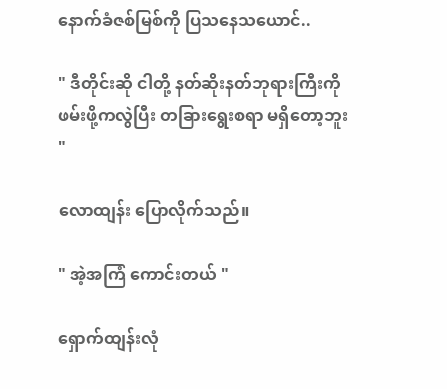နောက်ခံဇစ်မြစ်ကို ပြသနေသယောင်..

" ဒီတိုင်းဆို ငါတို့ နတ်ဆိုးနတ်ဘုရားကြီးကို ဖမ်းဖို့ကလွဲပြီး တခြားရွေးစရာ မရှိတော့ဘူး "

လောထျန်း ပြောလိုက်သည်။

" အဲ့အကြံ ကောင်းတယ် "

ရှောက်ထျန်းလုံ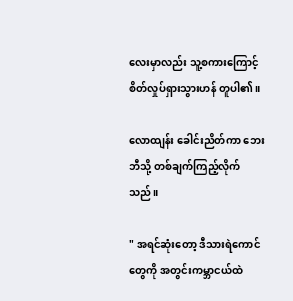လေးမှာလည်း သူ့စကားကြောင့် စိတ်လှုပ်ရှားသွားဟန် တူပါ၏။

လောထျန်း ခေါင်းညိတ်ကာ ဘေးဘီသို့ တစ်ချက်ကြည့်လိုက်သည်။

" အရင်ဆုံးတော့ ဒီသားရဲကောင်တွေကို အတွင်းကမ္ဘာငယ်ထဲ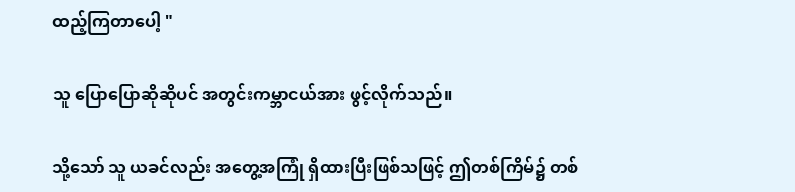ထည့်ကြတာပေါ့ "

သူ ပြောပြောဆိုဆိုပင် အတွင်းကမ္ဘာငယ်အား ဖွင့်လိုက်သည်။

သို့သော် သူ ယခင်လည်း အတွေ့အကြုံ ရှိထားပြီးဖြစ်သဖြင့် ဤတစ်ကြိမ်၌ တစ်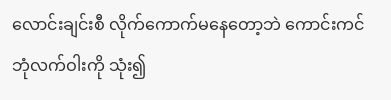လောင်းချင်းစီ လိုက်ကောက်မနေတော့ဘဲ ကောင်းကင်ဘုံလက်ဝါးကို သုံး၍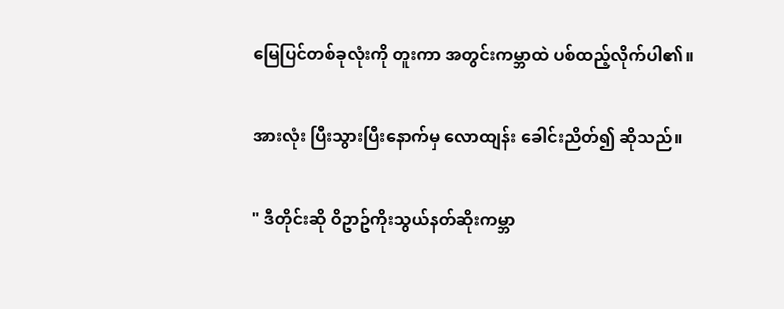မြေပြင်တစ်ခုလုံးကို တူးကာ အတွင်းကမ္ဘာထဲ ပစ်ထည့်လိုက်ပါ၏။

အားလုံး ပြီးသွားပြီးနောက်မှ လောထျန်း ခေါင်းညိတ်၍ ဆိုသည်။

" ဒီတိုင်းဆို ဝိဥာဥ်ကိုးသွယ်နတ်ဆိုးကမ္ဘာ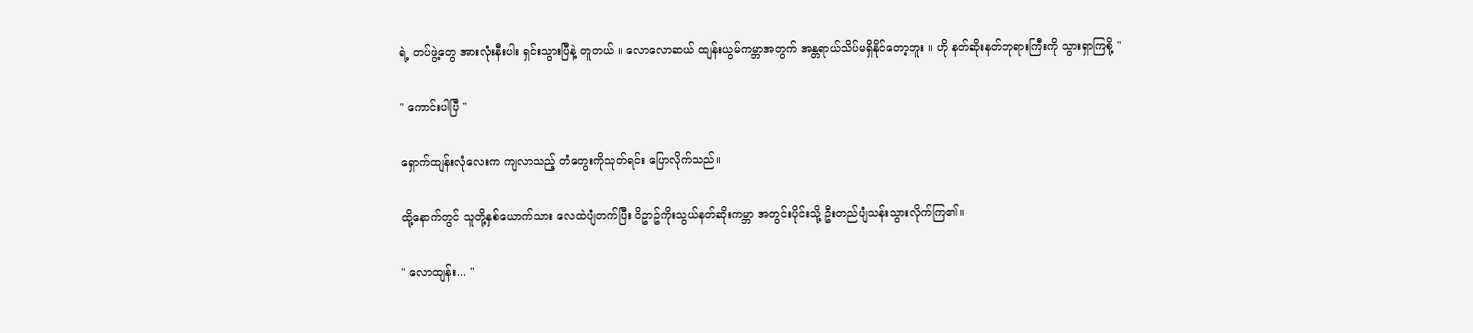ရဲ့ တပ်ဖွဲ့တွေ အားလုံးနီးပါး ရှင်းသွားပြီနဲ့ တူတယ် ။ လောလောဆယ် ထျန်းယွမ်ကမ္ဘာအတွက် အန္တရာယ်သိပ်မရှိနိုင်တော့ဘူး ။ ဟို နတ်ဆိုးနတ်ဘုရားကြီးကို သွားရှာကြစို့ "

" ကောင်းပါပြီ "

ရှောက်ထျန်းလုံလေးက ကျလာသည့် တံတွေးကိုသုတ်ရင်း ပြောလိုက်သည်။

ထို့နောက်တွင် သူတို့နှစ်ယောက်သား လေထဲပျံတက်ပြီး ဝိဥာဥ်ကိုးသွယ်နတ်ဆိုးကမ္ဘာ အတွင်းပိုင်းသို့ ဦးတည်ပျံသန်းသွားလိုက်ကြ၏။

" လောထျန်း... "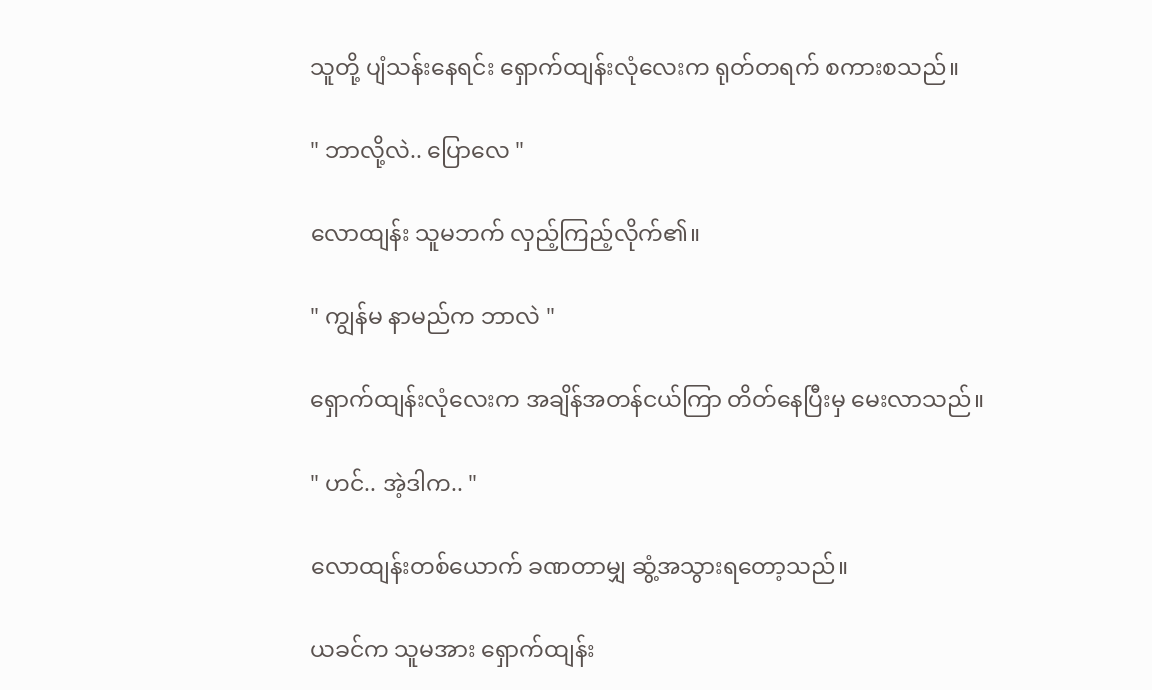သူတို့ ပျံသန်းနေရင်း ရှောက်ထျန်းလုံလေးက ရုတ်တရက် စကားစသည်။

" ဘာလို့လဲ.. ပြောလေ "

လောထျန်း သူမဘက် လှည့်ကြည့်လိုက်၏။

" ကျွန်မ နာမည်က ဘာလဲ "

ရှောက်ထျန်းလုံလေးက အချိန်အတန်ငယ်ကြာ တိတ်နေပြီးမှ မေးလာသည်။

" ဟင်.. အဲ့ဒါက.. "

လောထျန်းတစ်ယောက် ခဏတာမျှ ဆွံ့အသွားရတော့သည်။

ယခင်က သူမအား ရှောက်ထျန်း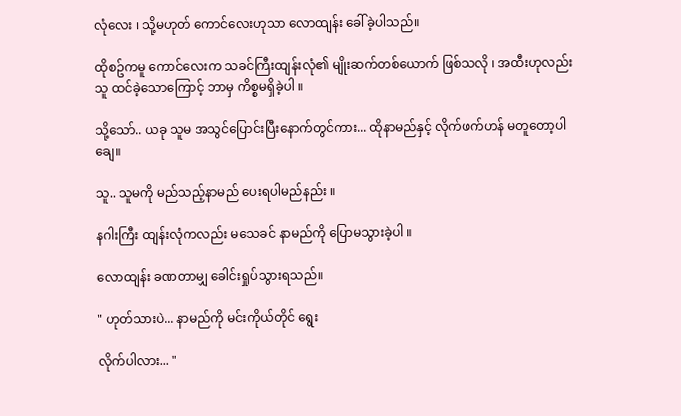လုံလေး ၊ သို့မဟုတ် ကောင်လေးဟုသာ လောထျန်း ခေါ်ခဲ့ပါသည်။

ထိုစဥ်ကမူ ကောင်လေးက သခင်ကြီးထျန်းလုံ၏ မျိုးဆက်တစ်ယောက် ဖြစ်သလို ၊ အထီးဟုလည်း သူ ထင်ခဲ့သောကြောင့် ဘာမှ ကိစ္စမရှိခဲ့ပါ ။

သို့သော်.. ယခု သူမ အသွင်ပြောင်းပြီးနောက်တွင်ကား... ထိုနာမည်နှင့် လိုက်ဖက်ဟန် မတူတော့ပါချေ။

သူ.. သူမကို မည်သည့်နာမည် ပေးရပါမည်နည်း ။

နဂါးကြီး ထျန်းလုံကလည်း မသေခင် နာမည်ကို ပြောမသွားခဲ့ပါ ။

လောထျန်း ခဏတာမျှ ခေါင်းရှုပ်သွားရသည်။

" ဟုတ်သားပဲ... နာမည်ကို မင်းကိုယ်တိုင် ရွေး

လိုက်ပါလား... "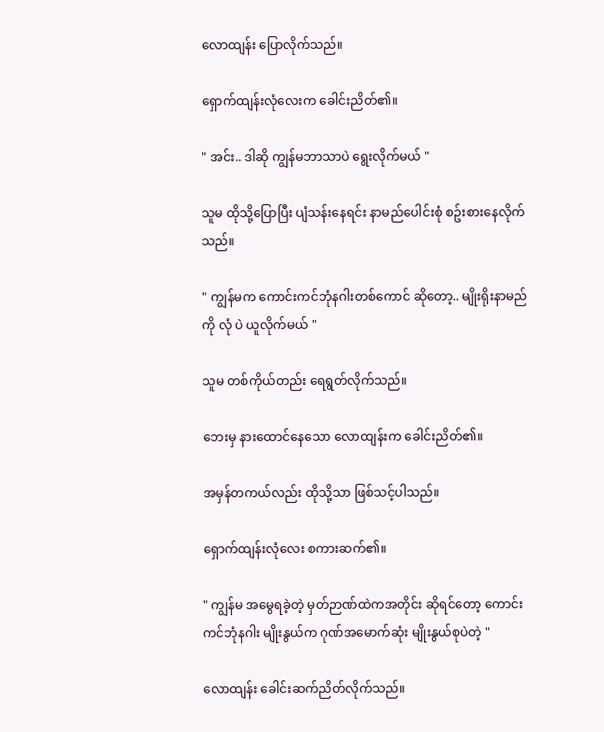လောထျန်း ပြောလိုက်သည်။

ရှောက်ထျန်းလုံလေးက ခေါင်းညိတ်၏။

" အင်း.. ဒါဆို ကျွန်မဘာသာပဲ ရွေးလိုက်မယ် "

သူမ ထိုသို့ပြောပြီး ပျံသန်းနေရင်း နာမည်ပေါင်းစုံ စဥ်းစားနေလိုက်သည်။

" ကျွန်မက ကောင်းကင်ဘုံနဂါးတစ်ကောင် ဆိုတော့.. မျိုးရိုးနာမည်ကို လုံ ပဲ ယူလိုက်မယ် "

သူမ တစ်ကိုယ်တည်း ရေရွတ်လိုက်သည်။

ဘေးမှ နားထောင်နေသော လောထျန်းက ခေါင်းညိတ်၏။

အမှန်တကယ်လည်း ထိုသို့သာ ဖြစ်သင့်ပါသည်။

ရှောက်ထျန်းလုံလေး စကားဆက်၏။

" ကျွန်မ အမွေရခဲ့တဲ့ မှတ်ဉာဏ်ထဲကအတိုင်း ဆိုရင်တော့ ကောင်းကင်ဘုံနဂါး မျိုးနွယ်က ဂုဏ်အမောက်ဆုံး မျိုးနွယ်စုပဲတဲ့ "

လောထျန်း ခေါင်းဆက်ညိတ်လိုက်သည်။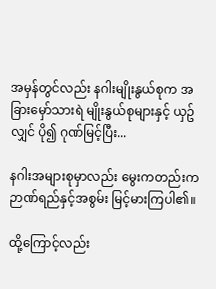အမှန်တွင်လည်း နဂါးမျိုးနွယ်စုက အခြားမှော်သားရဲ မျိုးနွယ်စုများနှင့် ယှဥ်လျှင် ပို၍ ဂုဏ်မြင့်ပြီး...

နဂါးအများစုမှာလည်း မွေးကတည်းက ဉာဏ်ရည်နှင့်အစွမ်း မြင့်မားကြပါ၏။

ထို့ကြောင့်လည်း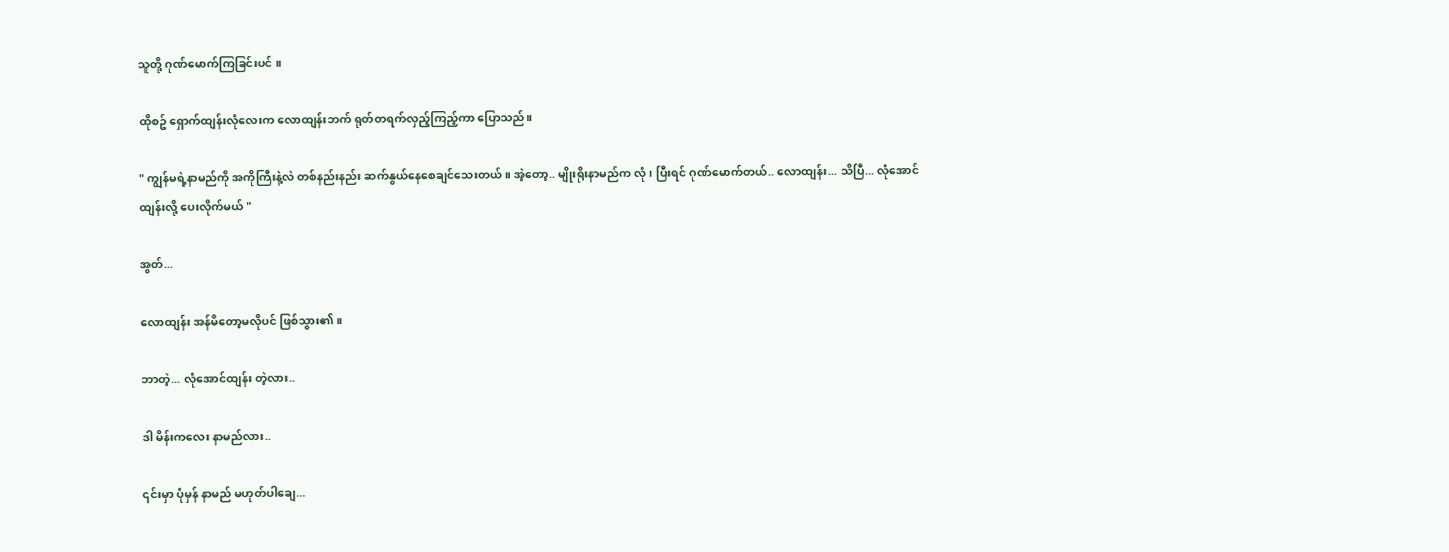သူတို့ ဂုဏ်မောက်ကြခြင်းပင် ။

ထိုစဥ် ရှောက်ထျန်းလုံလေးက လောထျန်းဘက် ရုတ်တရက်လှည့်ကြည့်ကာ ပြောသည်။

" ကျွန်မရဲ့နာမည်ကို အကိုကြီးနဲ့လဲ တစ်နည်းနည်း ဆက်နွယ်နေစေချင်သေးတယ် ။ အဲ့တော့.. မျိုးရိုးနာမည်က လုံ ၊ ပြီးရင် ဂုဏ်မောက်တယ်.. လောထျန်း... သိပြီ... လုံအောင်ထျန်းလို့ ပေးလိုက်မယ် "

အွတ်...

လောထျန်း အန်မိတော့မလိုပင် ဖြစ်သွား၏။

ဘာတဲ့... လုံအောင်ထျန်း တဲ့လား..

ဒါ မိန်းကလေး နာမည်လား..

၎င်းမှာ ပုံမှန် နာမည် မဟုတ်ပါချေ...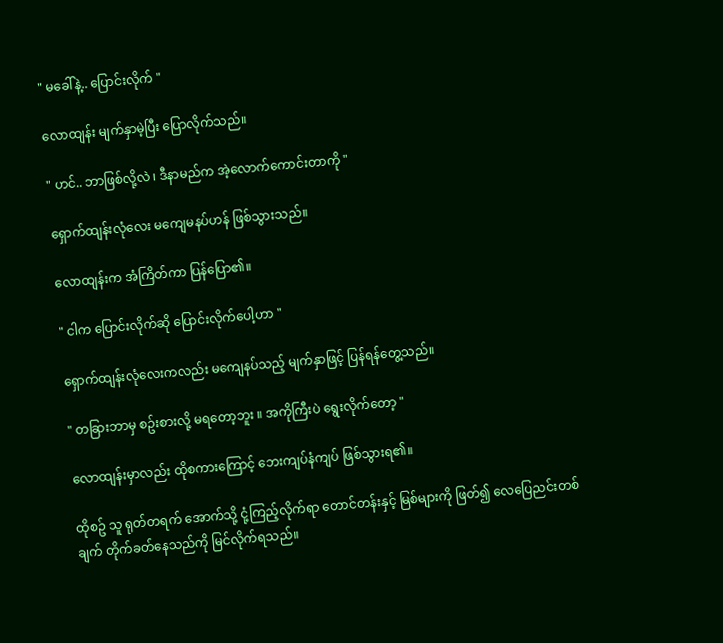" မခေါ်နဲ့.. ပြောင်းလိုက် "

လောထျန်း မျက်နှာမဲ့ပြီး ပြောလိုက်သည်။

" ဟင်.. ဘာဖြစ်လို့လဲ ၊ ဒီနာမည်က အဲ့လောက်ကောင်းတာကို "

ရှောက်ထျန်းလုံလေး မကျေမနပ်ဟန် ဖြစ်သွားသည်။

လောထျန်းက အံကြိတ်ကာ ပြန်ပြော၏။

" ငါက ပြောင်းလိုက်ဆို ပြောင်းလိုက်ပေါ့ဟာ "

ရှောက်ထျန်းလုံလေးကလည်း မကျေနပ်သည့် မျက်နှာဖြင့် ပြန်ရန်တွေ့သည်။

" တခြားဘာမှ စဥ်းစားလို့ မရတော့ဘူး ။ အကိုကြီးပဲ ရွေးလိုက်တော့ "

လောထျန်းမှာလည်း ထိုစကားကြောင့် ဘေးကျပ်နံကျပ် ဖြစ်သွားရ၏။

ထိုစဥ် သူ ရုတ်တရက် အောက်သို့ ငုံ့ကြည့်လိုက်ရာ တောင်တန်းနှင့် မြစ်များကို ဖြတ်၍ လေပြေညင်းတစ်ချက် တိုက်ခတ်နေသည်ကို မြင်လိုက်ရသည်။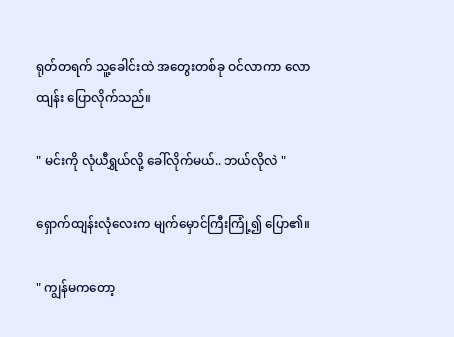ရုတ်တရက် သူ့ခေါင်းထဲ အတွေးတစ်ခု ဝင်လာကာ လောထျန်း ပြောလိုက်သည်။

" မင်းကို လုံယီရွှယ်လို့ ခေါ်လိုက်မယ်.. ဘယ်လိုလဲ "

ရှောက်ထျန်းလုံလေးက မျက်မှောင်ကြီးကြုံ့၍ ပြော၏။

" ကျွန်မကတော့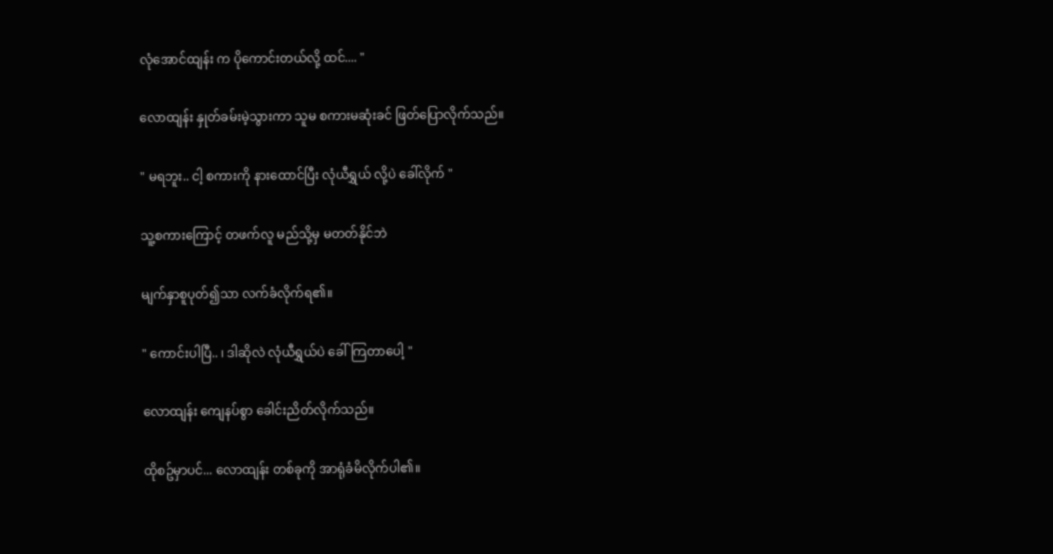လုံအောင်ထျန်း က ပိုကောင်းတယ်လို့ ထင်.... "

လောထျန်း နှုတ်ခမ်းမဲ့သွားကာ သူမ စကားမဆုံးခင် ဖြတ်ပြောလိုက်သည်။

" မရဘူး.. ငါ့ စကားကို နားထောင်ပြီး လုံယီရွှယ် လို့ပဲ ခေါ်လိုက် "

သူ့စကားကြောင့် တဖက်လူ မည်သို့မှ မတတ်နိုင်ဘဲ

မျက်နှာစူပုတ်၍သာ လက်ခံလိုက်ရ၏။

" ကောင်းပါပြီ.. ၊ ဒါဆိုလဲ လုံယီရွှယ်ပဲ ခေါ်ကြတာပေါ့ "

လောထျန်း ကျေနပ်စွာ ခေါင်းညိတ်လိုက်သည်။

ထိုစဥ်မှာပင်... လောထျန်း တစ်ခုကို အာရုံခံမိလိုက်ပါ၏။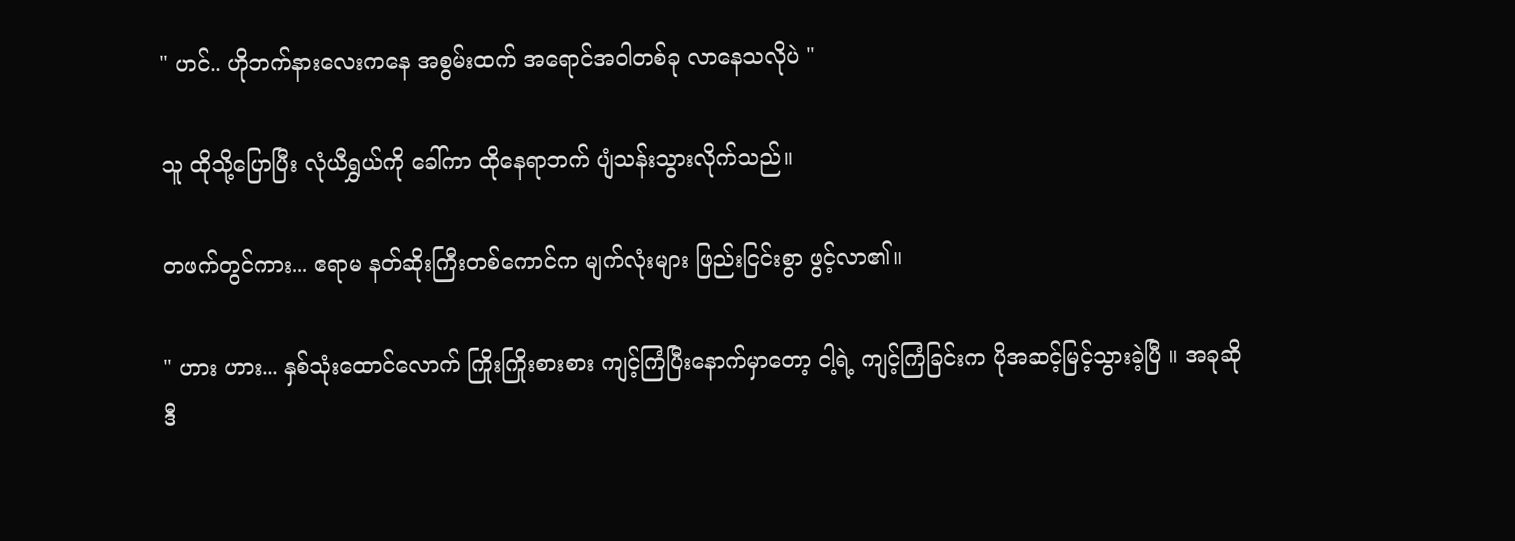" ဟင်.. ဟိုဘက်နားလေးကနေ အစွမ်းထက် အရောင်အဝါတစ်ခု လာနေသလိုပဲ "

သူ ထိုသို့ပြောပြီး လုံယီရွှယ်ကို ခေါ်ကာ ထိုနေရာဘက် ပျံသန်းသွားလိုက်သည်။

တဖက်တွင်ကား... ဧရာမ နတ်ဆိုးကြီးတစ်ကောင်က မျက်လုံးများ ဖြည်းငြင်းစွာ ဖွင့်လာ၏။

" ဟား ဟား... နှစ်သုံးထောင်လောက် ကြိုးကြိုးစားစား ကျင့်ကြံပြီးနောက်မှာတော့ ငါ့ရဲ့ ကျင့်ကြံခြင်းက ပိုအဆင့်မြင့်သွားခဲ့ပြီ ။ အခုဆို ဒီ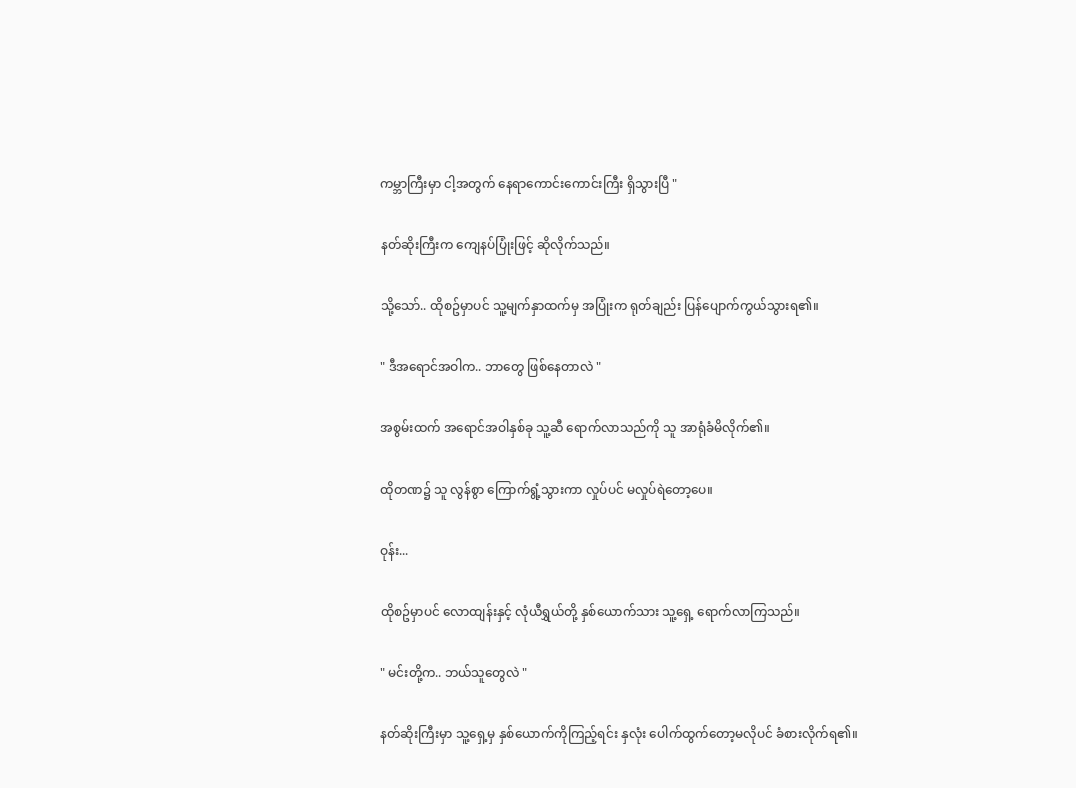ကမ္ဘာကြီးမှာ ငါ့အတွက် နေရာကောင်းကောင်းကြီး ရှိသွားပြီ "

နတ်ဆိုးကြီးက ကျေနပ်ပြုံးဖြင့် ဆိုလိုက်သည်။

သို့သော်.. ထိုစဥ်မှာပင် သူ့မျက်နှာထက်မှ အပြုံးက ရုတ်ချည်း ပြန်ပျောက်ကွယ်သွားရ၏။

" ဒီအရောင်အဝါက.. ဘာတွေ ဖြစ်နေတာလဲ "

အစွမ်းထက် အရောင်အဝါနှစ်ခု သူ့ဆီ ရောက်လာသည်ကို သူ အာရုံခံမိလိုက်၏။

ထိုတဏ၌ သူ လွန်စွာ ကြောက်ရွံ့သွားကာ လှုပ်ပင် မလှုပ်ရဲတော့ပေ။

ဝုန်း...

ထိုစဥ်မှာပင် လောထျန်းနှင့် လုံယီရွှယ်တို့ နှစ်ယောက်သား သူ့ရှေ့ ရောက်လာကြသည်။

" မင်းတို့က.. ဘယ်သူတွေလဲ "

နတ်ဆိုးကြီးမှာ သူ့ရှေ့မှ နှစ်ယောက်ကိုကြည့်ရင်း နှလုံး ပေါက်ထွက်တော့မလိုပင် ခံစားလိုက်ရ၏။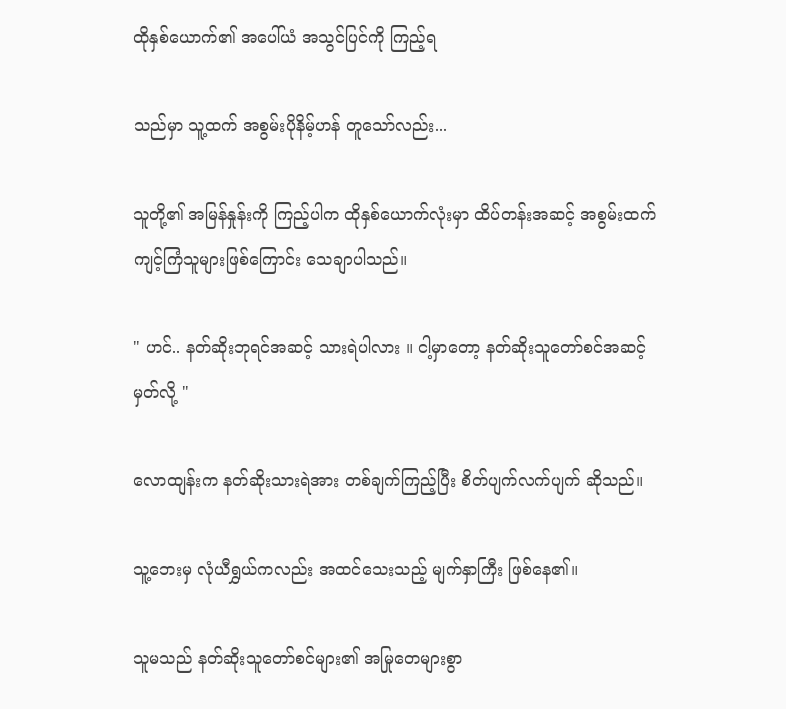ထိုနှစ်ယောက်၏ အပေါ်ယံ အသွင်ပြင်ကို ကြည့်ရ

သည်မှာ သူ့ထက် အစွမ်းပိုနိမ့်ဟန် တူသော်လည်း...

သူတို့၏ အမြန်နှုန်းကို ကြည့်ပါက ထိုနှစ်ယောက်လုံးမှာ ထိပ်တန်းအဆင့် အစွမ်းထက်ကျင့်ကြံသူများဖြစ်ကြောင်း သေချာပါသည်။

" ဟင်.. နတ်ဆိုးဘုရင်အဆင့် သားရဲပါလား ။ ငါ့မှာတော့ နတ်ဆိုးသူတော်စင်အဆင့် မှတ်လို့ "

လောထျန်းက နတ်ဆိုးသားရဲအား တစ်ချက်ကြည့်ပြီး စိတ်ပျက်လက်ပျက် ဆိုသည်။

သူ့ဘေးမှ လုံယီရွှယ်ကလည်း အထင်သေးသည့် မျက်နှာကြီး ဖြစ်နေ၏။

သူမသည် နတ်ဆိုးသူတော်စင်များ၏ အမြုတေများစွာ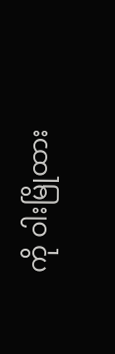ကို ဝါးမြိုထား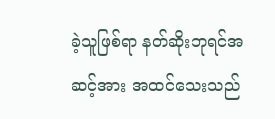ခဲ့သူဖြစ်ရာ နတ်ဆိုးဘုရင်အဆင့်အား အထင်သေးသည်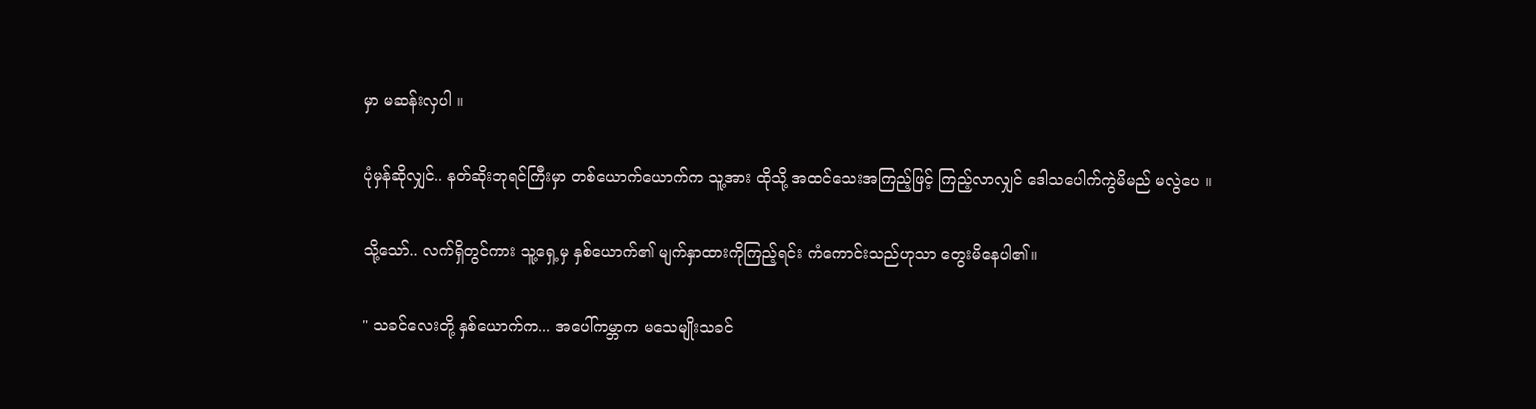မှာ မဆန်းလှပါ ။

ပုံမှန်ဆိုလျှင်.. နတ်ဆိုးဘုရင်ကြီးမှာ တစ်ယောက်ယောက်က သူ့အား ထိုသို့ အထင်သေးအကြည့်ဖြင့် ကြည့်လာလျှင် ဒေါသပေါက်ကွဲမိမည် မလွဲပေ ။

သို့သော်.. လက်ရှိတွင်ကား သူ့ရှေ့မှ နှစ်ယောက်၏ မျက်နှာထားကိုကြည့်ရင်း ကံကောင်းသည်ဟုသာ တွေးမိနေပါ၏။

" သခင်လေးတို့ နှစ်ယောက်က... အပေါ်ကမ္ဘာက မသေမျိုးသခင်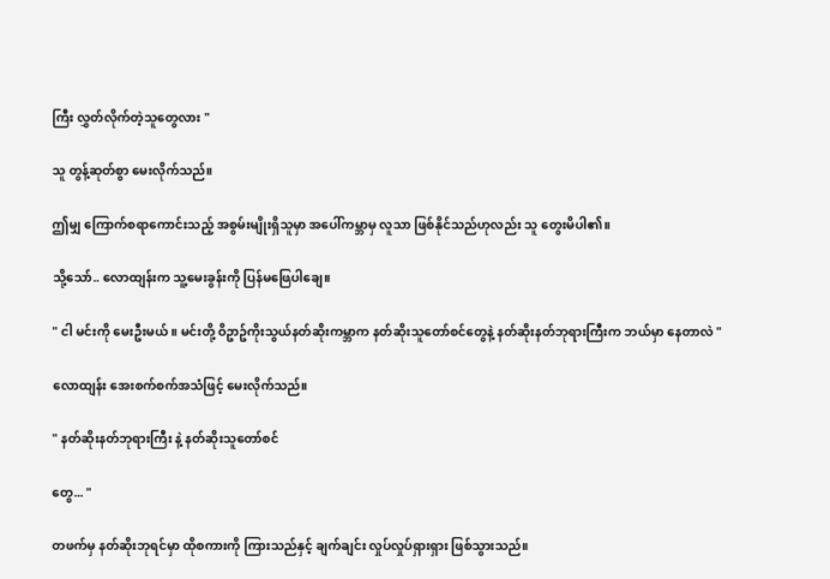ကြီး လွှတ်လိုက်တဲ့သူတွေလား "

သူ တွန့်ဆုတ်စွာ မေးလိုက်သည်။

ဤမျှ ကြောက်စရာကောင်းသည့် အစွမ်းမျိုးရှိသူမှာ အပေါ်ကမ္ဘာမှ လူသာ ဖြစ်နိုင်သည်ဟုလည်း သူ တွေးမိပါ၏။

သို့သော်.. လောထျန်းက သူ့မေးခွန်းကို ပြန်မဖြေပါချေ။

" ငါ မင်းကို မေးဦးမယ် ။ မင်းတို့ ဝိဥာဥ်ကိုးသွယ်နတ်ဆိုးကမ္ဘာက နတ်ဆိုးသူတော်စင်တွေနဲ့ နတ်ဆိုးနတ်ဘုရားကြီးက ဘယ်မှာ နေတာလဲ "

လောထျန်း အေးစက်စက်အသံဖြင့် မေးလိုက်သည်။

" နတ်ဆိုးနတ်ဘုရားကြီး နဲ့ နတ်ဆိုးသူတော်စင်

တွေ... "

တဖက်မှ နတ်ဆိုးဘုရင်မှာ ထိုစကားကို ကြားသည်နှင့် ချက်ချင်း လှုပ်လှုပ်ရှားရှား ဖြစ်သွားသည်။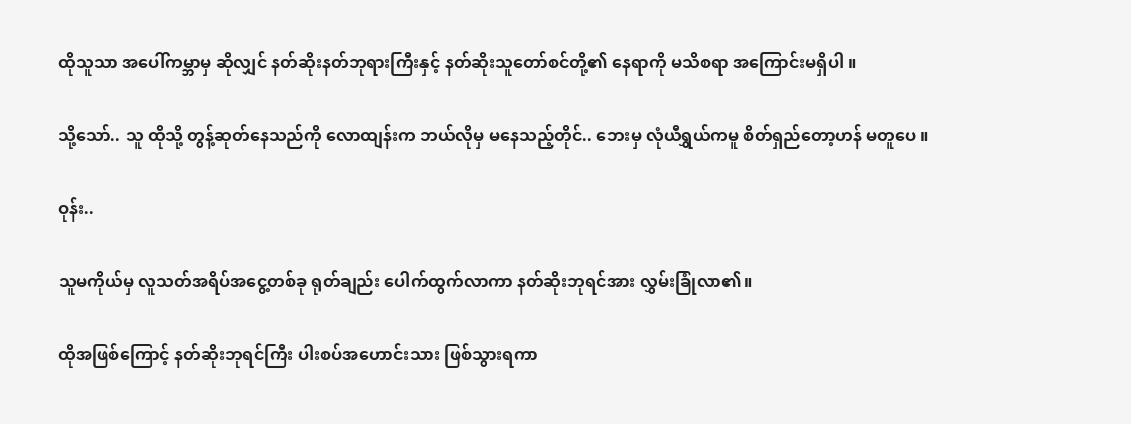ထိုသူသာ အပေါ်ကမ္ဘာမှ ဆိုလျှင် နတ်ဆိုးနတ်ဘုရားကြီးနှင့် နတ်ဆိုးသူတော်စင်တို့၏ နေရာကို မသိစရာ အကြောင်းမရှိပါ ။

သို့သော်.. သူ ထိုသို့ တွန့်ဆုတ်နေသည်ကို လောထျန်းက ဘယ်လိုမှ မနေသည့်တိုင်.. ဘေးမှ လုံယီရွှယ်ကမူ စိတ်ရှည်တော့ဟန် မတူပေ ။

ဝုန်း..

သူမကိုယ်မှ လူသတ်အရိပ်အငွေ့တစ်ခု ရုတ်ချည်း ပေါက်ထွက်လာကာ နတ်ဆိုးဘုရင်အား လွှမ်းခြုံလာ၏။

ထိုအဖြစ်ကြောင့် နတ်ဆိုးဘုရင်ကြီး ပါးစပ်အဟောင်းသား ဖြစ်သွားရကာ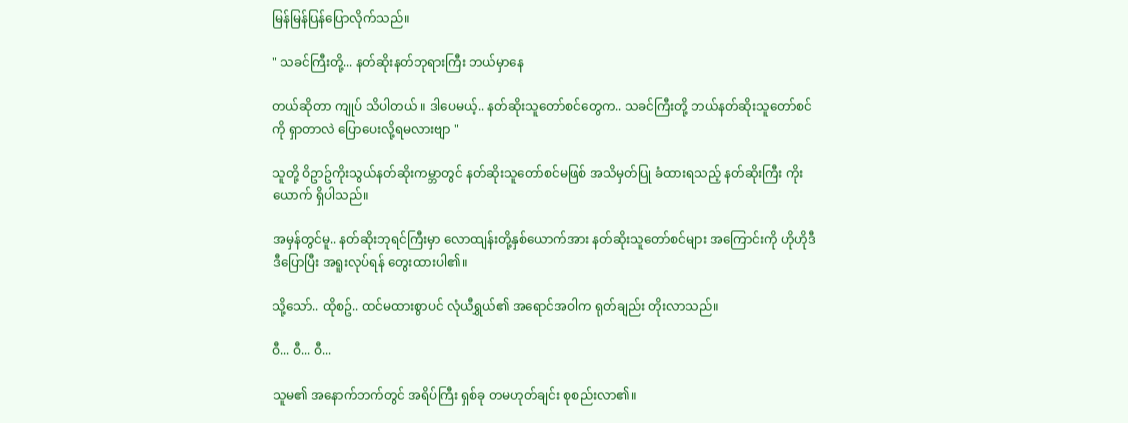မြန်မြန်ပြန်ပြောလိုက်သည်။

" သခင်ကြီးတို့... နတ်ဆိုးနတ်ဘုရားကြီး ဘယ်မှာနေ

တယ်ဆိုတာ ကျုပ် သိပါတယ် ။ ဒါပေမယ့်.. နတ်ဆိုးသူတော်စင်တွေက.. သခင်ကြီးတို့ ဘယ်နတ်ဆိုးသူတော်စင်ကို ရှာတာလဲ ပြောပေးလို့ရမလားဗျာ "

သူတို့ ဝိဥာဥ်ကိုးသွယ်နတ်ဆိုးကမ္ဘာတွင် နတ်ဆိုးသူတော်စင်မဖြစ် အသိမှတ်ပြု ခံထားရသည့် နတ်ဆိုးကြီး ကိုးယောက် ရှိပါသည်။

အမှန်တွင်မူ.. နတ်ဆိုးဘုရင်ကြီးမှာ လောထျန်းတို့နှစ်ယောက်အား နတ်ဆိုးသူတော်စင်များ အကြောင်းကို ဟိုဟိုဒီဒီပြောပြီး အရူးလုပ်ရန် တွေးထားပါ၏။

သို့သော်.. ထိုစဥ်.. ထင်မထားစွာပင် လုံယီရွှယ်၏ အရောင်အဝါက ရုတ်ချည်း တိုးလာသည်။

ဝီ... ဝီ... ဝီ...

သူမ၏ အနောက်ဘက်တွင် အရိပ်ကြီး ရှစ်ခု တမဟုတ်ချင်း စုစည်းလာ၏။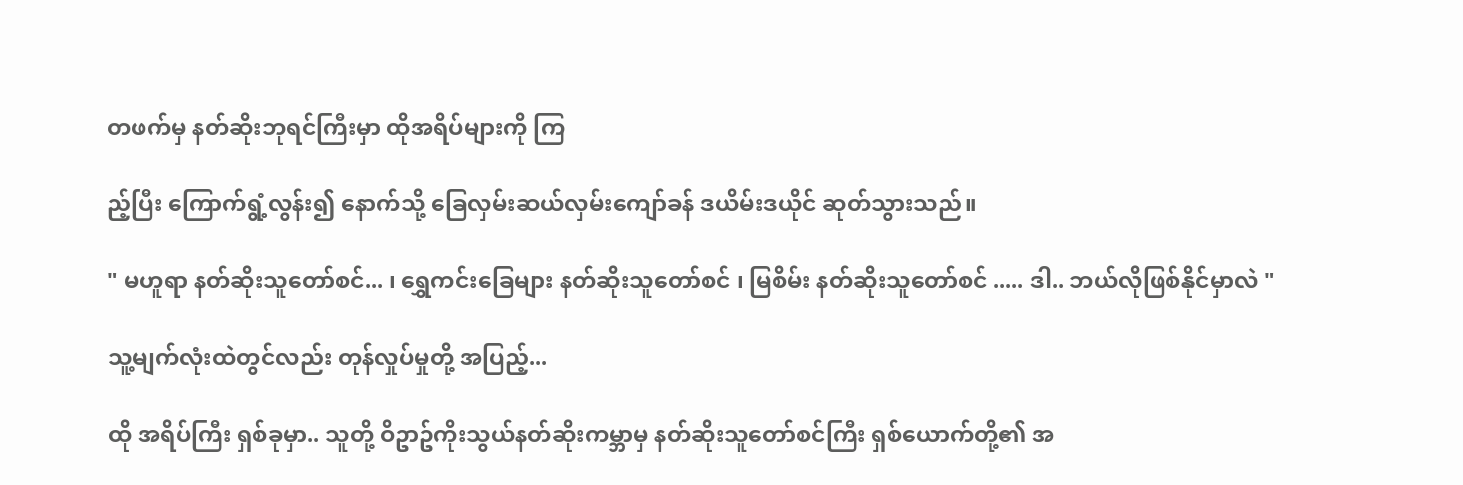တဖက်မှ နတ်ဆိုးဘုရင်ကြီးမှာ ထိုအရိပ်များကို ကြ

ည့်ပြီး ကြောက်ရွံ့လွန်း၍ နောက်သို့ ခြေလှမ်းဆယ်လှမ်းကျော်ခန် ဒယိမ်းဒယိုင် ဆုတ်သွားသည်။

" မဟူရာ နတ်ဆိုးသူတော်စင်... ၊ ရွှေကင်းခြေများ နတ်ဆိုးသူတော်စင် ၊ မြစိမ်း နတ်ဆိုးသူတော်စင် ..... ဒါ.. ဘယ်လိုဖြစ်နိုင်မှာလဲ "

သူ့မျက်လုံးထဲတွင်လည်း တုန်လှုပ်မှုတို့ အပြည့်...

ထို အရိပ်ကြီး ရှစ်ခုမှာ.. သူတို့ ဝိဥာဥ်ကိုးသွယ်နတ်ဆိုးကမ္ဘာမှ နတ်ဆိုးသူတော်စင်ကြီး ရှစ်ယောက်တို့၏ အ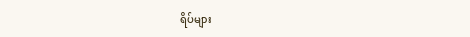ရိပ်များ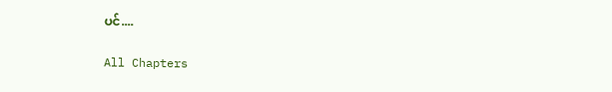ပင်....

All Chapters